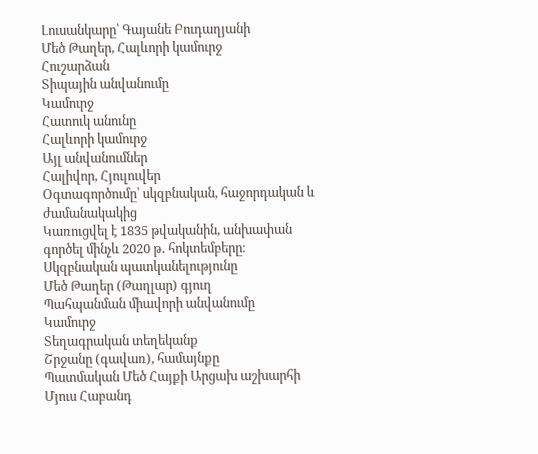Լուսանկարը՝ Գայանե Բուդաղյանի
Մեծ Թաղեր, Հալևորի կամուրջ
Հուշարձան
Տիպային անվանումը
Կամուրջ
Հատուկ անունը
Հալևորի կամուրջ
Այլ անվանումներ
Հալիվոր, Հյուլուվեր
Օգտագործումը՝ սկզբնական, հաջորդական և ժամանակակից
Կառուցվել է 1835 թվականին, անխափան գործել մինչև 2020 թ․ հոկտեմբերը։
Սկզբնական պատկանելությունը
Մեծ Թաղեր (Թաղլար) գյուղ
Պահպանման միավորի անվանումը
Կամուրջ
Տեղագրական տեղեկանք
Շրջանը (գավառ), համայնքը
Պատմական Մեծ Հայքի Արցախ աշխարհի Մյուս Հաբանդ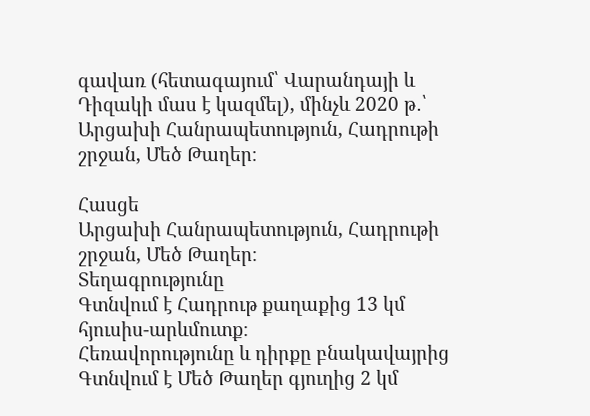գավառ (հետագայում՝ Վարանդայի և Դիզակի մաս է կազմել), մինչև 2020 թ․՝ Արցախի Հանրապետություն, Հադրութի շրջան, Մեծ Թաղեր։

Հասցե
Արցախի Հանրապետություն, Հադրութի շրջան, Մեծ Թաղեր։
Տեղագրությունը
Գտնվում է Հադրութ քաղաքից 13 կմ հյուսիս-արևմուտք։
Հեռավորությունը և դիրքը բնակավայրից
Գտնվում է Մեծ Թաղեր գյուղից 2 կմ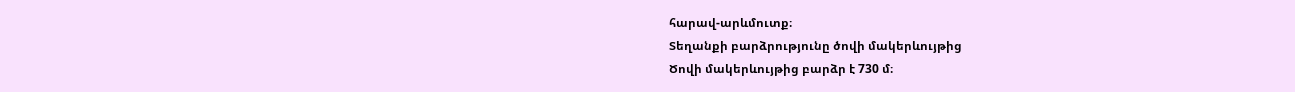հարավ-արևմուտք։
Տեղանքի բարձրությունը ծովի մակերևույթից
Ծովի մակերևույթից բարձր է 730 մ։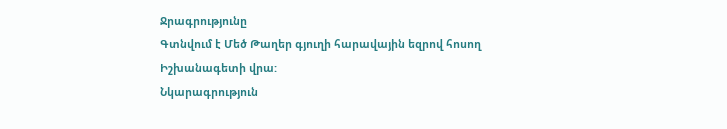Ջրագրությունը
Գտնվում է Մեծ Թաղեր գյուղի հարավային եզրով հոսող Իշխանագետի վրա:
Նկարագրություն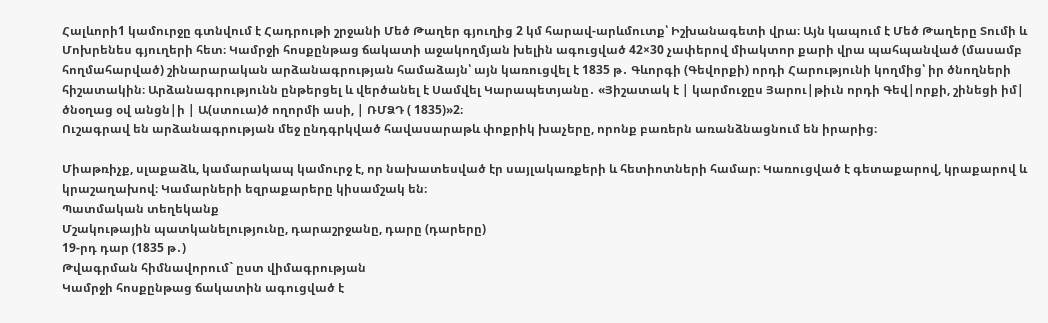Հալևորի1 կամուրջը գտնվում է Հադրութի շրջանի Մեծ Թաղեր գյուղից 2 կմ հարավ-արևմուտք՝ Իշխանագետի վրա։ Այն կապում է Մեծ Թաղերը Տումի և Մոխրենես գյուղերի հետ։ Կամրջի հոսքընթաց ճակատի աջակողմյան խելին ագուցված 42×30 չափերով միակտոր քարի վրա պահպանված (մասամբ հողմահարված) շինարարական արձանագրության համաձայն՝ այն կառուցվել է 1835 թ․ Գևորգի (Գեվորքի) որդի Հարությունի կողմից՝ իր ծնողների հիշատակին։ Արձանագրությունն ընթերցել և վերծանել է Սամվել Կարապետյանը․ «Յիշատակ է | կարմուջըս Յարու|թիւն որդի Գեվ|որքի, շինեցի իմ| ծնօղաց օվ անցն|ի | Ա(ստուա)ծ ողորմի ասի, | ՌՄՁԴ ( 1835)»2։
Ուշագրավ են արձանագրության մեջ ընդգրկված հավասարաթև փոքրիկ խաչերը, որոնք բառերն առանձնացնում են իրարից։

Միաթռիչք, սլաքաձև, կամարակապ կամուրջ է, որ նախատեսված էր սայլակառքերի և հետիոտների համար։ Կառուցված է գետաքարով, կրաքարով և կրաշաղախով։ Կամարների եզրաքարերը կիսամշակ են։
Պատմական տեղեկանք
Մշակութային պատկանելությունը, դարաշրջանը, դարը (դարերը)
19-րդ դար (1835 թ․)
Թվագրման հիմնավորում` ըստ վիմագրության
Կամրջի հոսքընթաց ճակատին ագուցված է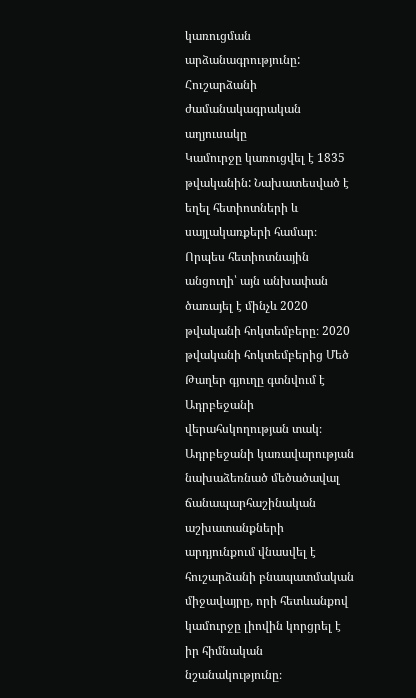կառուցման արձանագրությունը:
Հուշարձանի ժամանակագրական աղյուսակը
Կամուրջը կառուցվել է 1835 թվականին: Նախատեսված է եղել հետիոտների և սայլակառքերի համար։ Որպես հետիոտնային անցուղի՝ այն անխափան ծառայել է մինչև 2020 թվականի հոկտեմբերը։ 2020 թվականի հոկտեմբերից Մեծ Թաղեր գյուղը գտնվում է Ադրբեջանի վերահսկողության տակ։ Ադրբեջանի կառավարության նախաձեռնած մեծածավալ ճանապարհաշինական աշխատանքների արդյունքում վնասվել է հուշարձանի բնապատմական միջավայրը, որի հետևանքով կամուրջը լիովին կորցրել է իր հիմնական նշանակությունը։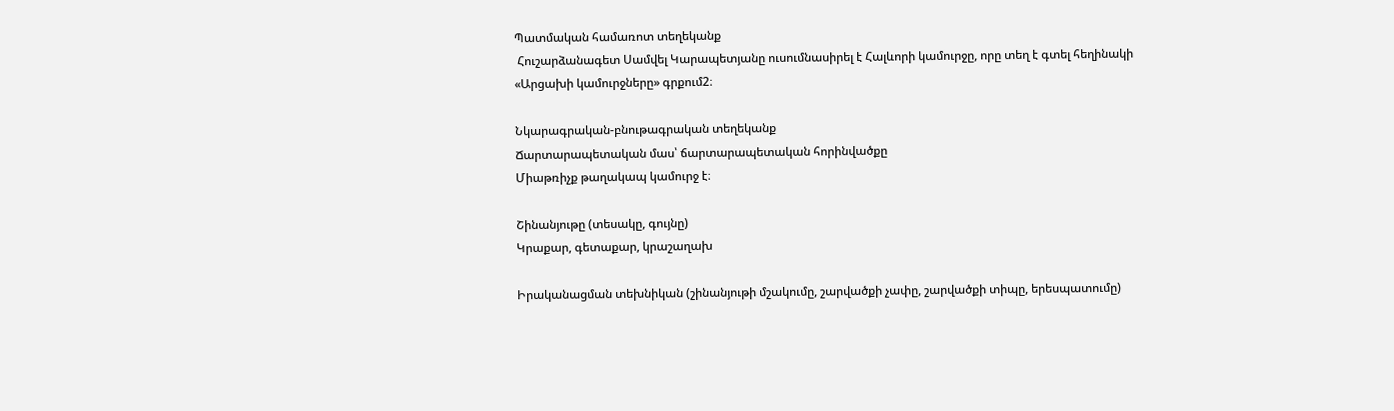Պատմական համառոտ տեղեկանք
 Հուշարձանագետ Սամվել Կարապետյանը ուսումնասիրել է Հալևորի կամուրջը, որը տեղ է գտել հեղինակի «Արցախի կամուրջները» գրքում2։

Նկարագրական-բնութագրական տեղեկանք
Ճարտարապետական մաս՝ ճարտարապետական հորինվածքը
Միաթռիչք թաղակապ կամուրջ է։

Շինանյութը (տեսակը, գույնը)
Կրաքար, գետաքար, կրաշաղախ

Իրականացման տեխնիկան (շինանյութի մշակումը, շարվածքի չափը, շարվածքի տիպը, երեսպատումը)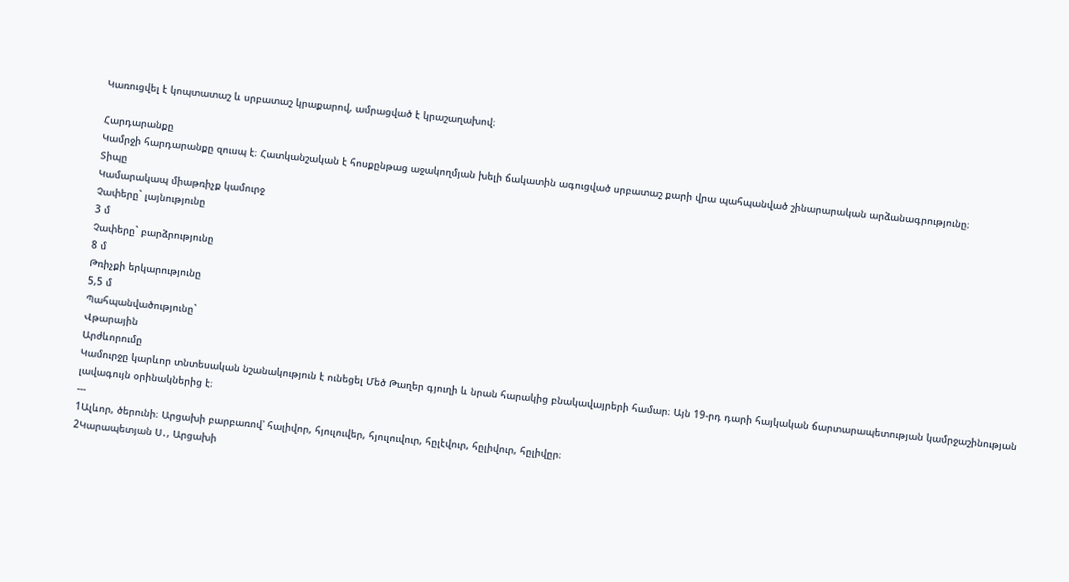Կառուցվել է կոպտատաշ և սրբատաշ կրաքարով, ամրացված է կրաշաղախով։

Հարդարանքը
Կամրջի հարդարանքը զուսպ է։ Հատկանշական է հոսքընթաց աջակողմյան խելի ճակատին ագուցված սրբատաշ քարի վրա պահպանված շինարարական արձանագրությունը։
Տիպը
Կամարակապ միաթռիչք կամուրջ
Չափերը` լայնությունը
3 մ
Չափերը` բարձրությունը
8 մ
Թռիչքի երկարությունը
5,5 մ
Պահպանվածությունը`
Վթարային
Արժևորումը
Կամուրջը կարևոր տնտեսական նշանակություն է ունեցել Մեծ Թաղեր գյուղի և նրան հարակից բնակավայրերի համար։ Այն 19-րդ դարի հայկական ճարտարապետության կամրջաշինության լավագույն օրինակներից է։
---
1Ալևոր, ծերունի։ Արցախի բարբառով՝ հալիվոր, հյուլուվեր, հյուլուվուր, հըլէվուր, հըլիվուր, հըլիվըր։
2Կարապետյան Ս․, Արցախի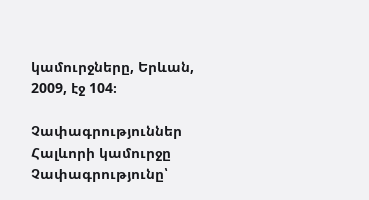կամուրջները, Երևան, 2009, էջ 104։

Չափագրություններ
Հալևորի կամուրջը
Չափագրությունը՝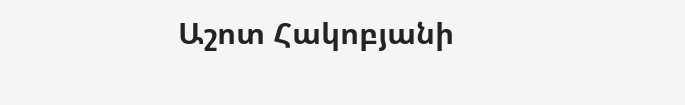Աշոտ Հակոբյանի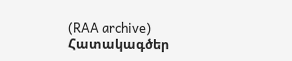(RAA archive)
Հատակագծեր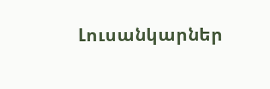Լուսանկարներ